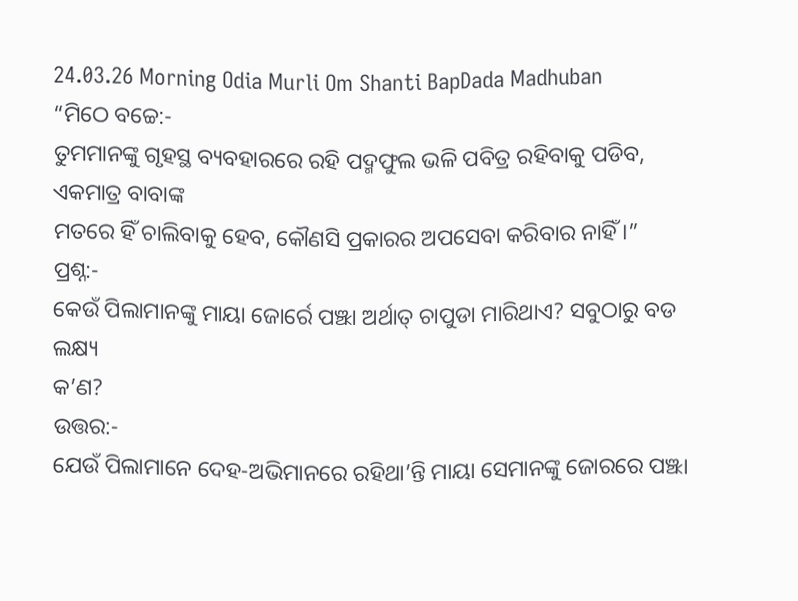24.03.26 Morning Odia Murli Om Shanti BapDada Madhuban
“ମିଠେ ବଚ୍ଚେ:-
ତୁମମାନଙ୍କୁ ଗୃହସ୍ଥ ବ୍ୟବହାରରେ ରହି ପଦ୍ମଫୁଲ ଭଳି ପବିତ୍ର ରହିବାକୁ ପଡିବ, ଏକମାତ୍ର ବାବାଙ୍କ
ମତରେ ହିଁ ଚାଲିବାକୁ ହେବ, କୌଣସି ପ୍ରକାରର ଅପସେବା କରିବାର ନାହିଁ ।”
ପ୍ରଶ୍ନ:-
କେଉଁ ପିଲାମାନଙ୍କୁ ମାୟା ଜୋର୍ରେ ପଞ୍ଝା ଅର୍ଥାତ୍ ଚାପୁଡା ମାରିଥାଏ? ସବୁଠାରୁ ବଡ ଲକ୍ଷ୍ୟ
କ’ଣ?
ଉତ୍ତର:-
ଯେଉଁ ପିଲାମାନେ ଦେହ-ଅଭିମାନରେ ରହିଥା’ନ୍ତି ମାୟା ସେମାନଙ୍କୁ ଜୋରରେ ପଞ୍ଝା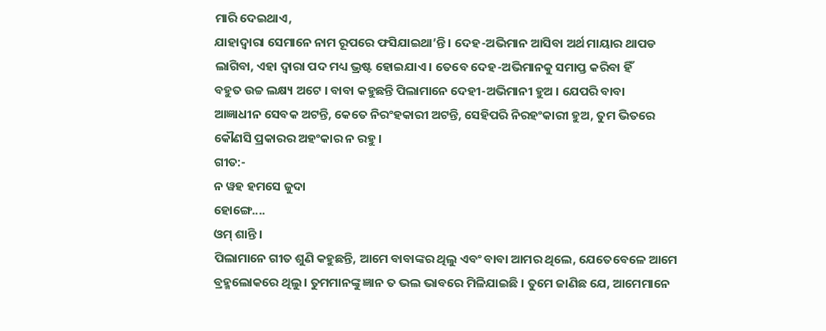ମାରି ଦେଇଥାଏ,
ଯାହାଦ୍ୱାରା ସେମାନେ ନାମ ରୂପରେ ଫସିଯାଇଥା’ନ୍ତି । ଦେହ-ଅଭିମାନ ଆସିବା ଅର୍ଥ ମାୟାର ଥାପଡ
ଲାଗିବା, ଏହା ଦ୍ୱାରା ପଦ ମଧ୍ୟ ଭ୍ରଷ୍ଟ ହୋଇଯାଏ । ତେବେ ଦେହ-ଅଭିମାନକୁ ସମାପ୍ତ କରିବା ହିଁ
ବହୁତ ଉଚ୍ଚ ଲକ୍ଷ୍ୟ ଅଟେ । ବାବା କହୁଛନ୍ତି ପିଲାମାନେ ଦେହୀ-ଅଭିମାନୀ ହୁଅ । ଯେପରି ବାବା
ଆଜ୍ଞାଧୀନ ସେବକ ଅଟନ୍ତି, କେତେ ନିରଂହକାରୀ ଅଟନ୍ତି, ସେହିପରି ନିରହଂକାରୀ ହୁଅ, ତୁମ ଭିତରେ
କୌଣସି ପ୍ରକାରର ଅହଂକାର ନ ରହୁ ।
ଗୀତ:-
ନ ୱହ ହମସେ ଜୁଦା
ହୋଙ୍ଗେ....
ଓମ୍ ଶାନ୍ତି ।
ପିଲାମାନେ ଗୀତ ଶୁଣି କହୁଛନ୍ତି, ଆମେ ବାବାଙ୍କର ଥିଲୁ ଏବଂ ବାବା ଆମର ଥିଲେ, ଯେତେବେଳେ ଆମେ
ବ୍ରହ୍ମଲୋକରେ ଥିଲୁ । ତୁମମାନଙ୍କୁ ଜ୍ଞାନ ତ ଭଲ ଭାବରେ ମିଳିଯାଇଛି । ତୁମେ ଜାଣିଛ ଯେ, ଆମେମାନେ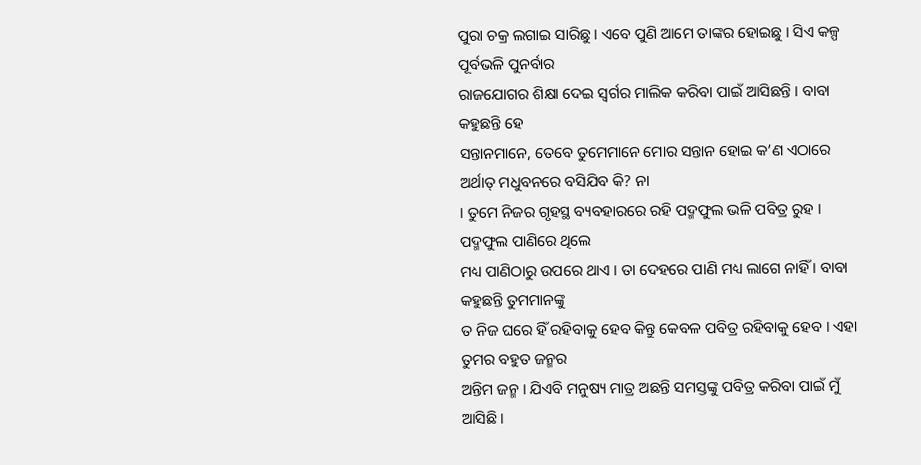ପୁରା ଚକ୍ର ଲଗାଇ ସାରିଛୁ । ଏବେ ପୁଣି ଆମେ ତାଙ୍କର ହୋଇଛୁ । ସିଏ କଳ୍ପ ପୂର୍ବଭଳି ପୁନର୍ବାର
ରାଜଯୋଗର ଶିକ୍ଷା ଦେଇ ସ୍ୱର୍ଗର ମାଲିକ କରିବା ପାଇଁ ଆସିଛନ୍ତି । ବାବା କହୁଛନ୍ତି ହେ
ସନ୍ତାନମାନେ, ତେବେ ତୁମେମାନେ ମୋର ସନ୍ତାନ ହୋଇ କ’ଣ ଏଠାରେ ଅର୍ଥାତ୍ ମଧୁବନରେ ବସିଯିବ କି? ନା
। ତୁମେ ନିଜର ଗୃହସ୍ଥ ବ୍ୟବହାରରେ ରହି ପଦ୍ମଫୁଲ ଭଳି ପବିତ୍ର ରୁହ । ପଦ୍ମଫୁଲ ପାଣିରେ ଥିଲେ
ମଧ୍ୟ ପାଣିଠାରୁ ଉପରେ ଥାଏ । ତା ଦେହରେ ପାଣି ମଧ୍ୟ ଲାଗେ ନାହିଁ । ବାବା କହୁଛନ୍ତି ତୁମମାନଙ୍କୁ
ତ ନିଜ ଘରେ ହିଁ ରହିବାକୁ ହେବ କିନ୍ତୁ କେବଳ ପବିତ୍ର ରହିବାକୁ ହେବ । ଏହା ତୁମର ବହୁତ ଜନ୍ମର
ଅନ୍ତିମ ଜନ୍ମ । ଯିଏବି ମନୁଷ୍ୟ ମାତ୍ର ଅଛନ୍ତି ସମସ୍ତଙ୍କୁ ପବିତ୍ର କରିବା ପାଇଁ ମୁଁ ଆସିଛି ।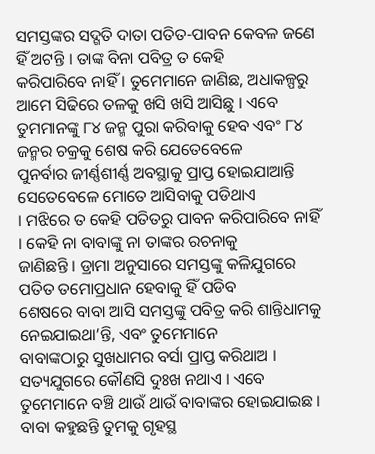ସମସ୍ତଙ୍କର ସଦ୍ଗତି ଦାତା ପତିତ-ପାବନ କେବଳ ଜଣେ ହିଁ ଅଟନ୍ତି । ତାଙ୍କ ବିନା ପବିତ୍ର ତ କେହି
କରିପାରିବେ ନାହିଁ । ତୁମେମାନେ ଜାଣିଛ, ଅଧାକଳ୍ପରୁ ଆମେ ସିଢିରେ ତଳକୁ ଖସି ଖସି ଆସିଛୁ । ଏବେ
ତୁମମାନଙ୍କୁ ୮୪ ଜନ୍ମ ପୁରା କରିବାକୁ ହେବ ଏବଂ ୮୪ ଜନ୍ମର ଚକ୍ରକୁ ଶେଷ କରି ଯେତେବେଳେ
ପୁନର୍ବାର ଜୀର୍ଣ୍ଣଶୀର୍ଣ୍ଣ ଅବସ୍ଥାକୁ ପ୍ରାପ୍ତ ହୋଇଯାଆନ୍ତି ସେତେବେଳେ ମୋତେ ଆସିବାକୁ ପଡିଥାଏ
। ମଝିରେ ତ କେହି ପତିତରୁ ପାବନ କରିପାରିବେ ନାହିଁ । କେହି ନା ବାବାଙ୍କୁ ନା ତାଙ୍କର ରଚନାକୁ
ଜାଣିଛନ୍ତି । ଡ୍ରାମା ଅନୁସାରେ ସମସ୍ତଙ୍କୁ କଳିଯୁଗରେ ପତିତ ତମୋପ୍ରଧାନ ହେବାକୁ ହିଁ ପଡିବ
ଶେଷରେ ବାବା ଆସି ସମସ୍ତଙ୍କୁ ପବିତ୍ର କରି ଶାନ୍ତିଧାମକୁ ନେଇଯାଇଥା’ନ୍ତି, ଏବଂ ତୁମେମାନେ
ବାବାଙ୍କଠାରୁ ସୁଖଧାମର ବର୍ସା ପ୍ରାପ୍ତ କରିଥାଅ । ସତ୍ୟଯୁଗରେ କୌଣସି ଦୁଃଖ ନଥାଏ । ଏବେ
ତୁମେମାନେ ବଞ୍ଚି ଥାଉଁ ଥାଉଁ ବାବାଙ୍କର ହୋଇଯାଇଛ । ବାବା କହୁଛନ୍ତି ତୁମକୁ ଗୃହସ୍ଥ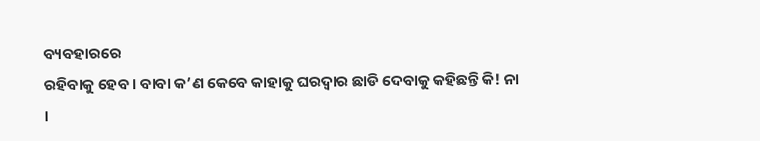ବ୍ୟବହାରରେ
ରହିବାକୁ ହେବ । ବାବା କ’ଣ କେବେ କାହାକୁ ଘରଦ୍ୱାର ଛାଡି ଦେବାକୁ କହିଛନ୍ତି କି! ନା ।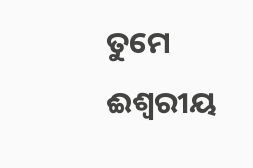ତୁମେ
ଈଶ୍ୱରୀୟ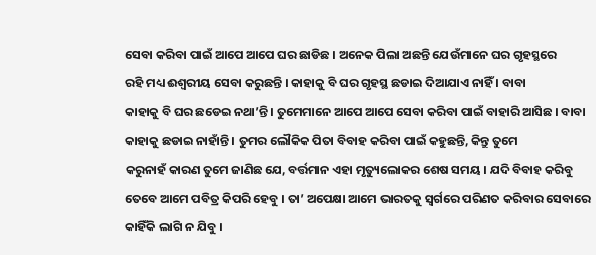ସେବା କରିବା ପାଇଁ ଆପେ ଆପେ ଘର ଛାଡିଛ । ଅନେକ ପିଲା ଅଛନ୍ତି ଯେଉଁମାନେ ଘର ଗୃହସ୍ଥରେ
ରହି ମଧ୍ୟ ଈଶ୍ୱରୀୟ ସେବା କରୁଛନ୍ତି । କାହାକୁ ବି ଘର ଗୃହସ୍ଥ ଛଡାଇ ଦିଆଯାଏ ନାହିଁ । ବାବା
କାହାକୁ ବି ଘର ଛଡେଇ ନଥା’ନ୍ତି । ତୁମେମାନେ ଆପେ ଆପେ ସେବା କରିବା ପାଇଁ ବାହାରି ଆସିଛ । ବାବା
କାହାକୁ ଛଡାଇ ନାହାଁନ୍ତି । ତୁମର ଲୌକିକ ପିତା ବିବାହ କରିବା ପାଇଁ କହୁଛନ୍ତି, କିନ୍ତୁ ତୁମେ
କରୁନାହଁ କାରଣ ତୁମେ ଜାଣିଛ ଯେ, ବର୍ତ୍ତମାନ ଏହା ମୃତ୍ୟୁଲୋକର ଶେଷ ସମୟ । ଯଦି ବିବାହ କରିବୁ
ତେବେ ଆମେ ପବିତ୍ର କିପରି ହେବୁ । ତା’ ଅପେକ୍ଷା ଆମେ ଭାରତକୁ ସ୍ୱର୍ଗରେ ପରିଣତ କରିବାର ସେବାରେ
କାହିଁକି ଲାଗି ନ ଯିବୁ ।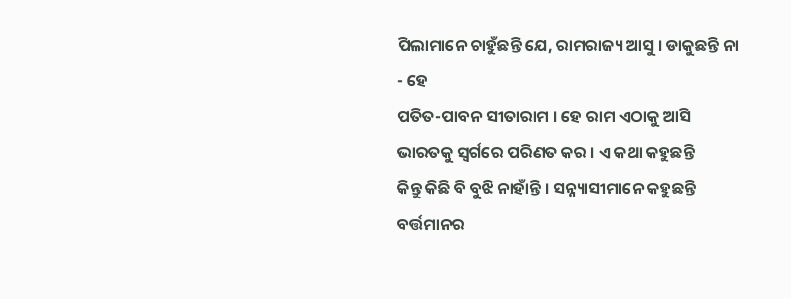ପିଲାମାନେ ଚାହୁଁଛନ୍ତି ଯେ, ରାମରାଜ୍ୟ ଆସୁ । ଡାକୁଛନ୍ତି ନା - ହେ
ପତିତ-ପାବନ ସୀତାରାମ । ହେ ରାମ ଏଠାକୁ ଆସି ଭାରତକୁ ସ୍ୱର୍ଗରେ ପରିଣତ କର । ଏ କଥା କହୁଛନ୍ତି
କିନ୍ତୁ କିଛି ବି ବୁଝି ନାହାଁନ୍ତି । ସନ୍ନ୍ୟାସୀମାନେ କହୁଛନ୍ତି ବର୍ତ୍ତମାନର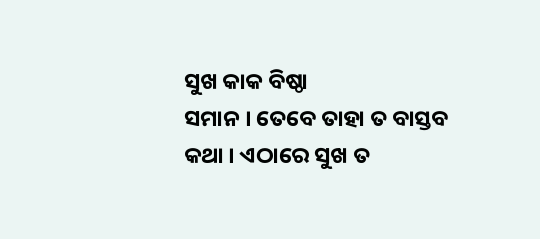ସୁଖ କାକ ବିଷ୍ଠା
ସମାନ । ତେବେ ତାହା ତ ବାସ୍ତବ କଥା । ଏଠାରେ ସୁଖ ତ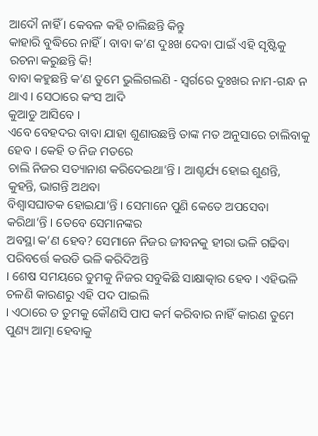ଆଦୌ ନାହିଁ । କେବଳ କହି ଚାଲିଛନ୍ତି କିନ୍ତୁ
କାହାରି ବୁଦ୍ଧିରେ ନାହିଁ । ବାବା କ’ଣ ଦୁଃଖ ଦେବା ପାଇଁ ଏହି ସୃଷ୍ଟିକୁ ରଚନା କରୁଛନ୍ତି କି!
ବାବା କହୁଛନ୍ତି କ’ଣ ତୁମେ ଭୁଲିଗଲଣି - ସ୍ୱର୍ଗରେ ଦୁଃଖର ନାମ-ଗନ୍ଧ ନ ଥାଏ । ସେଠାରେ କଂସ ଆଦି
କୁଆଡୁ ଆସିବେ ।
ଏବେ ବେହଦର ବାବା ଯାହା ଶୁଣାଉଛନ୍ତି ତାଙ୍କ ମତ ଅନୁସାରେ ଚାଲିବାକୁ ହେବ । କେହି ତ ନିଜ ମତରେ
ଚାଲି ନିଜର ସତ୍ୟାନାଶ କରିଦେଇଥା’ନ୍ତି । ଆଶ୍ଚର୍ଯ୍ୟ ହୋଇ ଶୁଣନ୍ତି, କୁହନ୍ତି, ଭାଗନ୍ତି ଅଥବା
ବିଶ୍ୱାସଘାତକ ହୋଇଯା’ନ୍ତି । ସେମାନେ ପୁଣି କେତେ ଅପସେବା କରିଥା’ନ୍ତି । ତେବେ ସେମାନଙ୍କର
ଅବସ୍ଥା କ’ଣ ହେବ? ସେମାନେ ନିଜର ଜୀବନକୁ ହୀରା ଭଳି ଗଢିବା ପରିବର୍ତ୍ତେ କଉଡି ଭଳି କରିଦିଅନ୍ତି
। ଶେଷ ସମୟରେ ତୁମକୁ ନିଜର ସବୁକିଛି ସାକ୍ଷାତ୍କାର ହେବ । ଏହିଭଳି ଚଳଣି କାରଣରୁ ଏହି ପଦ ପାଇଲି
। ଏଠାରେ ତ ତୁମକୁ କୌଣସି ପାପ କର୍ମ କରିବାର ନାହିଁ କାରଣ ତୁମେ ପୁଣ୍ୟ ଆତ୍ମା ହେବାକୁ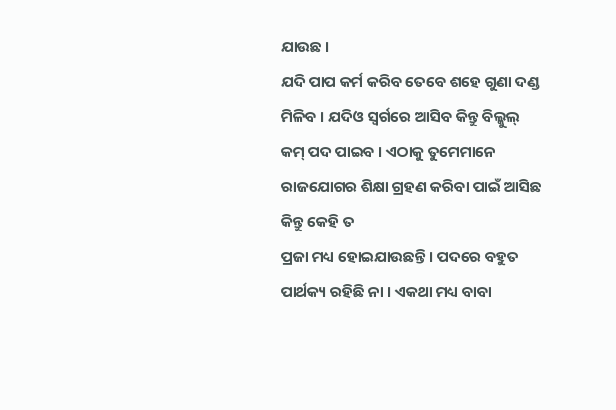ଯାଉଛ ।
ଯଦି ପାପ କର୍ମ କରିବ ତେବେ ଶହେ ଗୁଣା ଦଣ୍ଡ ମିଳିବ । ଯଦିଓ ସ୍ୱର୍ଗରେ ଆସିବ କିନ୍ତୁ ବିଲ୍କୁଲ୍
କମ୍ ପଦ ପାଇବ । ଏଠାକୁ ତୁମେମାନେ ରାଜଯୋଗର ଶିକ୍ଷା ଗ୍ରହଣ କରିବା ପାଇଁ ଆସିଛ କିନ୍ତୁ କେହି ତ
ପ୍ରଜା ମଧ୍ୟ ହୋଇଯାଉଛନ୍ତି । ପଦରେ ବହୁତ ପାର୍ଥକ୍ୟ ରହିଛି ନା । ଏକଥା ମଧ୍ୟ ବାବା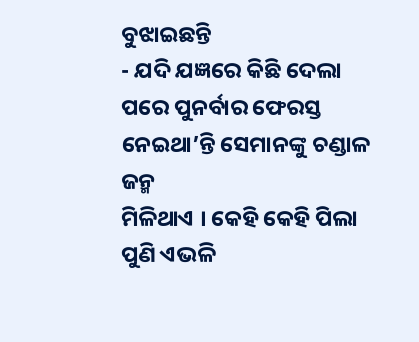ବୁଝାଇଛନ୍ତି
- ଯଦି ଯଜ୍ଞରେ କିଛି ଦେଲା ପରେ ପୁନର୍ବାର ଫେରସ୍ତ ନେଇଥା’ନ୍ତି ସେମାନଙ୍କୁ ଚଣ୍ଡାଳ ଜନ୍ମ
ମିଳିଥାଏ । କେହି କେହି ପିଲା ପୁଣି ଏଭଳି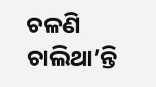ଚଳଣି ଚାଲିଥା’ନ୍ତି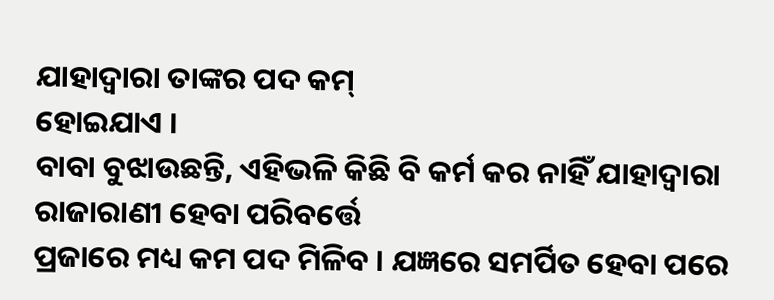ଯାହାଦ୍ୱାରା ତାଙ୍କର ପଦ କମ୍
ହୋଇଯାଏ ।
ବାବା ବୁଝାଉଛନ୍ତି, ଏହିଭଳି କିଛି ବି କର୍ମ କର ନାହିଁ ଯାହାଦ୍ୱାରା ରାଜାରାଣୀ ହେବା ପରିବର୍ତ୍ତେ
ପ୍ରଜାରେ ମଧ୍ୟ କମ ପଦ ମିଳିବ । ଯଜ୍ଞରେ ସମର୍ପିତ ହେବା ପରେ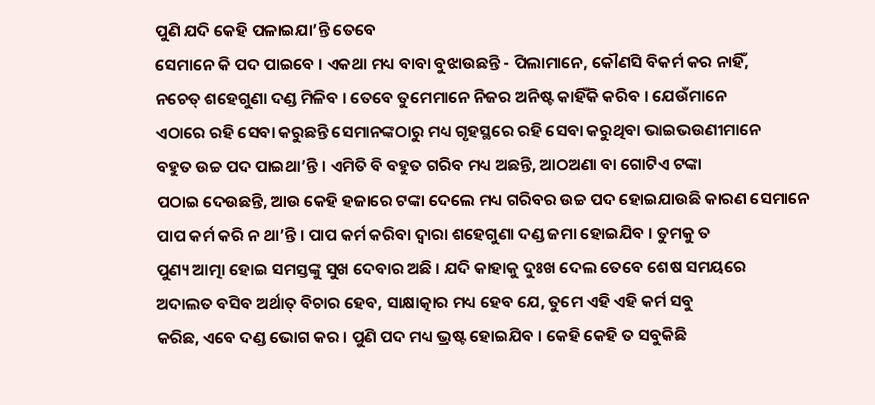ପୁଣି ଯଦି କେହି ପଳାଇଯା’ନ୍ତି ତେବେ
ସେମାନେ କି ପଦ ପାଇବେ । ଏକଥା ମଧ୍ୟ ବାବା ବୁଝାଉଛନ୍ତି - ପିଲାମାନେ, କୌଣସି ବିକର୍ମ କର ନାହିଁ,
ନଚେତ୍ ଶହେଗୁଣା ଦଣ୍ଡ ମିଳିବ । ତେବେ ତୁମେମାନେ ନିଜର ଅନିଷ୍ଟ କାହିଁକି କରିବ । ଯେଉଁମାନେ
ଏଠାରେ ରହି ସେବା କରୁଛନ୍ତି ସେମାନଙ୍କଠାରୁ ମଧ୍ୟ ଗୃହସ୍ଥରେ ରହି ସେବା କରୁଥିବା ଭାଇଭଉଣୀମାନେ
ବହୁତ ଉଚ୍ଚ ପଦ ପାଇଥା’ନ୍ତି । ଏମିତି ବି ବହୁତ ଗରିବ ମଧ୍ୟ ଅଛନ୍ତି, ଆଠଅଣା ବା ଗୋଟିଏ ଟଙ୍କା
ପଠାଇ ଦେଉଛନ୍ତି, ଆଉ କେହି ହଜାରେ ଟଙ୍କା ଦେଲେ ମଧ୍ୟ ଗରିବର ଉଚ୍ଚ ପଦ ହୋଇଯାଉଛି କାରଣ ସେମାନେ
ପାପ କର୍ମ କରି ନ ଥା’ନ୍ତି । ପାପ କର୍ମ କରିବା ଦ୍ୱାରା ଶହେଗୁଣା ଦଣ୍ଡ ଜମା ହୋଇଯିବ । ତୁମକୁ ତ
ପୁଣ୍ୟ ଆତ୍ମା ହୋଇ ସମସ୍ତଙ୍କୁ ସୁଖ ଦେବାର ଅଛି । ଯଦି କାହାକୁ ଦୁଃଖ ଦେଲ ତେବେ ଶେଷ ସମୟରେ
ଅଦାଲତ ବସିବ ଅର୍ଥାତ୍ ବିଚାର ହେବ, ସାକ୍ଷାତ୍କାର ମଧ୍ୟ ହେବ ଯେ, ତୁମେ ଏହି ଏହି କର୍ମ ସବୁ
କରିଛ, ଏବେ ଦଣ୍ଡ ଭୋଗ କର । ପୁଣି ପଦ ମଧ୍ୟ ଭ୍ରଷ୍ଟ ହୋଇଯିବ । କେହି କେହି ତ ସବୁକିଛି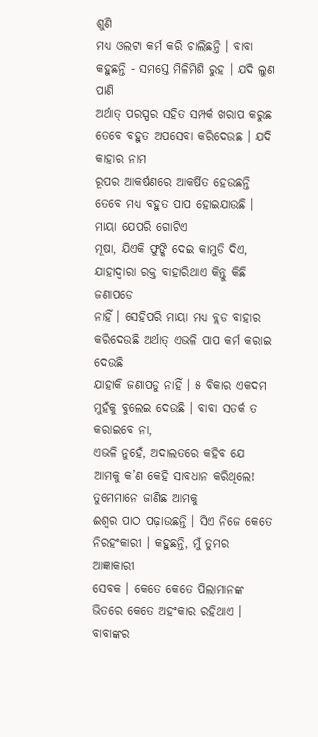ଶୁଣି
ମଧ୍ୟ ଓଲଟା କର୍ମ କରି ଚାଲିଛନ୍ତି । ବାବା କହୁଛନ୍ତି - ସମସ୍ତେ ମିଳିମିଶି ରୁହ । ଯଦି ଲୁଣ ପାଣି
ଅର୍ଥାତ୍ ପରସ୍ପର ସହିତ ସମ୍ପର୍କ ଖରାପ କରୁଛ ତେବେ ବହୁତ ଅପସେବା କରିଦେଉଛ । ଯଦି କାହାର ନାମ
ରୂପର ଆକର୍ଷଣରେ ଆକର୍ଷିତ ହେଉଛନ୍ତି ତେବେ ମଧ୍ୟ ବହୁତ ପାପ ହୋଇଯାଉଛି । ମାୟା ଯେପରି ଗୋଟିଏ
ମୂଷା, ଯିଏକି ଫୁଙ୍କି ଦେଇ କାମୁଡି ଦିଏ, ଯାହାଦ୍ୱାରା ରକ୍ତ ବାହାରିଥାଏ କିନ୍ତୁ କିଛି ଜଣାପଡେ
ନାହିଁ । ସେହିପରି ମାୟା ମଧ୍ୟ ବ୍ଲଡ ବାହାର କରିଦେଉଛି ଅର୍ଥାତ୍ ଏଭଳି ପାପ କର୍ମ କରାଇ ଦେଉଛି
ଯାହାକି ଜଣାପଡୁ ନାହିଁ । ୫ ବିକାର ଏକଦମ ମୁହଁକୁ ବୁଲେଇ ଦେଉଛି । ବାବା ସତର୍କ ତ କରାଇବେ ନା,
ଏଭଳି ନୁହେଁ, ଅଦାଲତରେ କହିବ ଯେ ଆମକୁ କ’ଣ କେହି ସାବଧାନ କରିଥିଲେ! ତୁମେମାନେ ଜାଣିଛ ଆମକୁ
ଈଶ୍ୱର ପାଠ ପଢ଼ାଉଛନ୍ତି । ସିଏ ନିଜେ କେତେ ନିରହଂକାରୀ । କହୁଛନ୍ତି, ମୁଁ ତୁମର ଆଜ୍ଞାକାରୀ
ସେବକ । କେତେ କେତେ ପିଲାମାନଙ୍କ ଭିତରେ କେତେ ଅହଂକାର ରହିଥାଏ । ବାବାଙ୍କର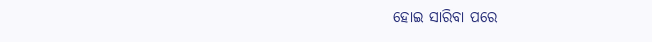ହୋଇ ସାରିବା ପରେ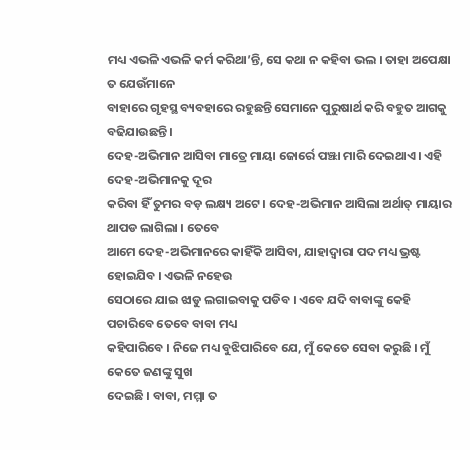ମଧ୍ୟ ଏଭଳି ଏଭଳି କର୍ମ କରିଥା’ନ୍ତି, ସେ କଥା ନ କହିବା ଭଲ । ତାହା ଅପେକ୍ଷା ତ ଯେଉଁମାନେ
ବାହାରେ ଗୃହସ୍ଥ ବ୍ୟବହାରେ ରହୁଛନ୍ତି ସେମାନେ ପୁରୁଷାର୍ଥ କରି ବହୁତ ଆଗକୁ ବଢିଯାଉଛନ୍ତି ।
ଦେହ-ଅଭିମାନ ଆସିବା ମାତ୍ରେ ମାୟା ଜୋର୍ରେ ପଞ୍ଝା ମାରି ଦେଇଥାଏ । ଏହି ଦେହ-ଅଭିମାନକୁ ଦୂର
କରିବା ହିଁ ତୁମର ବଡ଼ ଲକ୍ଷ୍ୟ ଅଟେ । ଦେହ-ଅଭିମାନ ଆସିଲା ଅର୍ଥାତ୍ ମାୟାର ଥାପଡ ଲାଗିଲା । ତେବେ
ଆମେ ଦେହ-ଅଭିମାନରେ କାହିଁକି ଆସିବା, ଯାହାଦ୍ୱାରା ପଦ ମଧ୍ୟ ଭ୍ରଷ୍ଟ ହୋଇଯିବ । ଏଭଳି ନହେଉ
ସେଠାରେ ଯାଇ ଝାଡୁ ଲଗାଇବାକୁ ପଡିବ । ଏବେ ଯଦି ବାବାଙ୍କୁ କେହି ପଚାରିବେ ତେବେ ବାବା ମଧ୍ୟ
କହିପାରିବେ । ନିଜେ ମଧ୍ୟ ବୁଝିପାରିବେ ଯେ, ମୁଁ କେତେ ସେବା କରୁଛି । ମୁଁ କେତେ ଜଣଙ୍କୁ ସୁଖ
ଦେଇଛି । ବାବା, ମମ୍ମା ତ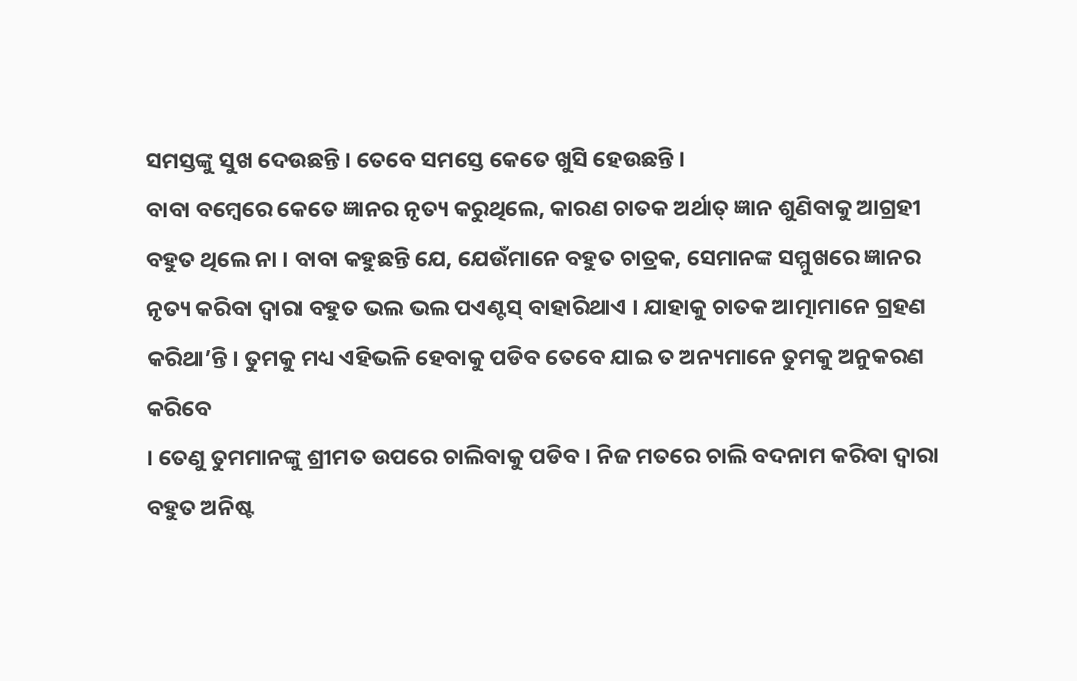ସମସ୍ତଙ୍କୁ ସୁଖ ଦେଉଛନ୍ତି । ତେବେ ସମସ୍ତେ କେତେ ଖୁସି ହେଉଛନ୍ତି ।
ବାବା ବମ୍ବେରେ କେତେ ଜ୍ଞାନର ନୃତ୍ୟ କରୁଥିଲେ, କାରଣ ଚାତକ ଅର୍ଥାତ୍ ଜ୍ଞାନ ଶୁଣିବାକୁ ଆଗ୍ରହୀ
ବହୁତ ଥିଲେ ନା । ବାବା କହୁଛନ୍ତି ଯେ, ଯେଉଁମାନେ ବହୁତ ଚାତ୍ରକ, ସେମାନଙ୍କ ସମ୍ମୁଖରେ ଜ୍ଞାନର
ନୃତ୍ୟ କରିବା ଦ୍ୱାରା ବହୁତ ଭଲ ଭଲ ପଏଣ୍ଟସ୍ ବାହାରିଥାଏ । ଯାହାକୁ ଚାତକ ଆତ୍ମାମାନେ ଗ୍ରହଣ
କରିଥା’ନ୍ତି । ତୁମକୁ ମଧ୍ୟ ଏହିଭଳି ହେବାକୁ ପଡିବ ତେବେ ଯାଇ ତ ଅନ୍ୟମାନେ ତୁମକୁ ଅନୁକରଣ କରିବେ
। ତେଣୁ ତୁମମାନଙ୍କୁ ଶ୍ରୀମତ ଉପରେ ଚାଲିବାକୁ ପଡିବ । ନିଜ ମତରେ ଚାଲି ବଦନାମ କରିବା ଦ୍ୱାରା
ବହୁତ ଅନିଷ୍ଟ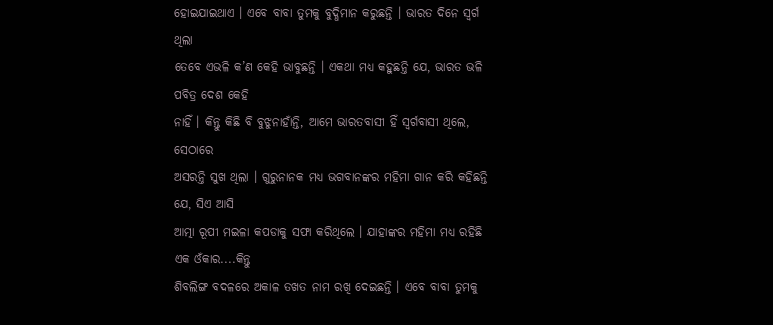ହୋଇଯାଇଥାଏ । ଏବେ ବାବା ତୁମକୁ ବୁଦ୍ଧିମାନ କରୁଛନ୍ତି । ଭାରତ ଦିନେ ସ୍ୱର୍ଗ ଥିଲା
ତେବେ ଏଭଳି କ’ଣ କେହି ଭାବୁଛନ୍ତି । ଏକଥା ମଧ୍ୟ କହୁଛନ୍ତି ଯେ, ଭାରତ ଭଳି ପବିତ୍ର ଦେଶ କେହି
ନାହିଁ । କିନ୍ତୁ କିଛି ବି ବୁଝୁନାହାଁନ୍ତି, ଆମେ ଭାରତବାସୀ ହିଁ ସ୍ୱର୍ଗବାସୀ ଥିଲେ, ସେଠାରେ
ଅସରନ୍ତି ସୁଖ ଥିଲା । ଗୁରୁନାନକ ମଧ୍ୟ ଭଗବାନଙ୍କର ମହିମା ଗାନ କରି କହିଛନ୍ତି ଯେ, ସିଏ ଆସି
ଆତ୍ମା ରୂପୀ ମଇଳା କପଡାକୁ ସଫା କରିଥିଲେ । ଯାହାଙ୍କର ମହିମା ମଧ୍ୟ ରହିଛି ଏକ ଓଁକାର....କିନ୍ତୁ
ଶିବଲିଙ୍ଗ ବଦଳରେ ଅକାଳ ତଖତ ନାମ ରଖି ଦେଇଛନ୍ତି । ଏବେ ବାବା ତୁମକୁ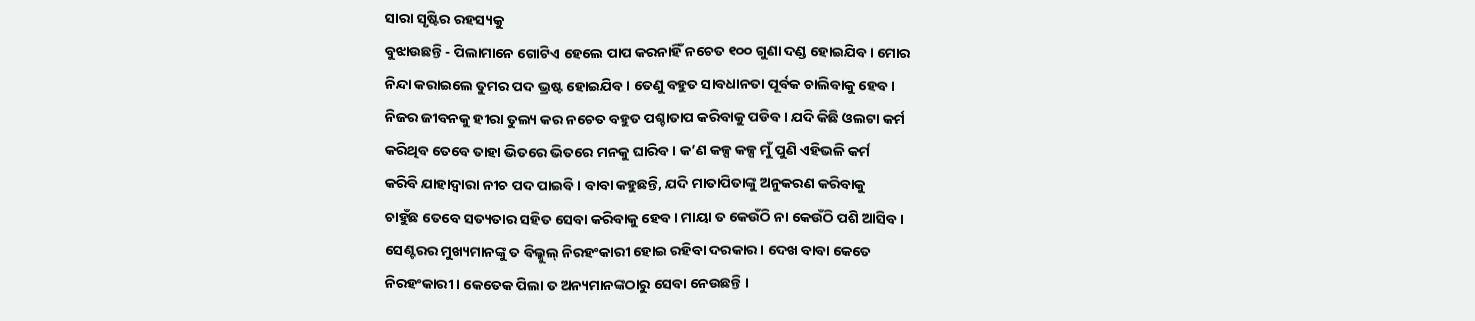ସାରା ସୃଷ୍ଟିର ରହସ୍ୟକୁ
ବୁଝାଉଛନ୍ତି - ପିଲାମାନେ ଗୋଟିଏ ହେଲେ ପାପ କରନାହିଁ ନଚେତ ୧୦୦ ଗୁଣା ଦଣ୍ଡ ହୋଇଯିବ । ମୋର
ନିନ୍ଦା କରାଇଲେ ତୁମର ପଦ ଭ୍ରଷ୍ଟ ହୋଇଯିବ । ତେଣୁ ବହୁତ ସାବଧାନତା ପୂର୍ବକ ଚାଲିବାକୁ ହେବ ।
ନିଜର ଜୀବନକୁ ହୀରା ତୁଲ୍ୟ କର ନଚେତ ବହୁତ ପଶ୍ଚାତାପ କରିବାକୁ ପଡିବ । ଯଦି କିଛି ଓଲଟା କର୍ମ
କରିଥିବ ତେବେ ତାହା ଭିତରେ ଭିତରେ ମନକୁ ଘାରିବ । କ’ଣ କଳ୍ପ କଳ୍ପ ମୁଁ ପୁଣି ଏହିଭଳି କର୍ମ
କରିବି ଯାହାଦ୍ୱାରା ନୀଚ ପଦ ପାଇବି । ବାବା କହୁଛନ୍ତି, ଯଦି ମାତାପିତାଙ୍କୁ ଅନୁକରଣ କରିବାକୁ
ଚାହୁଁଛ ତେବେ ସତ୍ୟତାର ସହିତ ସେବା କରିବାକୁ ହେବ । ମାୟା ତ କେଉଁଠି ନା କେଉଁଠି ପଶି ଆସିବ ।
ସେଣ୍ଟରର ମୁଖ୍ୟମାନଙ୍କୁ ତ ବିଲ୍କୁଲ୍ ନିରହଂକାରୀ ହୋଇ ରହିବା ଦରକାର । ଦେଖ ବାବା କେତେ
ନିରହଂକାରୀ । କେତେକ ପିଲା ତ ଅନ୍ୟମାନଙ୍କଠାରୁ ସେବା ନେଉଛନ୍ତି ।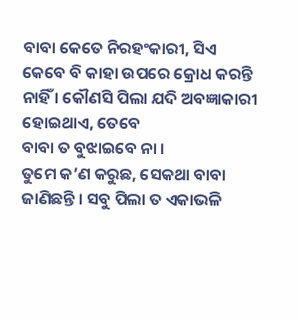ବାବା କେତେ ନିରହଂକାରୀ, ସିଏ
କେବେ ବି କାହା ଉପରେ କ୍ରୋଧ କରନ୍ତି ନାହିଁ । କୌଣସି ପିଲା ଯଦି ଅବଜ୍ଞାକାରୀ ହୋଇଥାଏ, ତେବେ
ବାବା ତ ବୁଝାଇବେ ନା ।
ତୁମେ କ’ଣ କରୁଛ, ସେକଥା ବାବା ଜାଣିଛନ୍ତି । ସବୁ ପିଲା ତ ଏକାଭଳି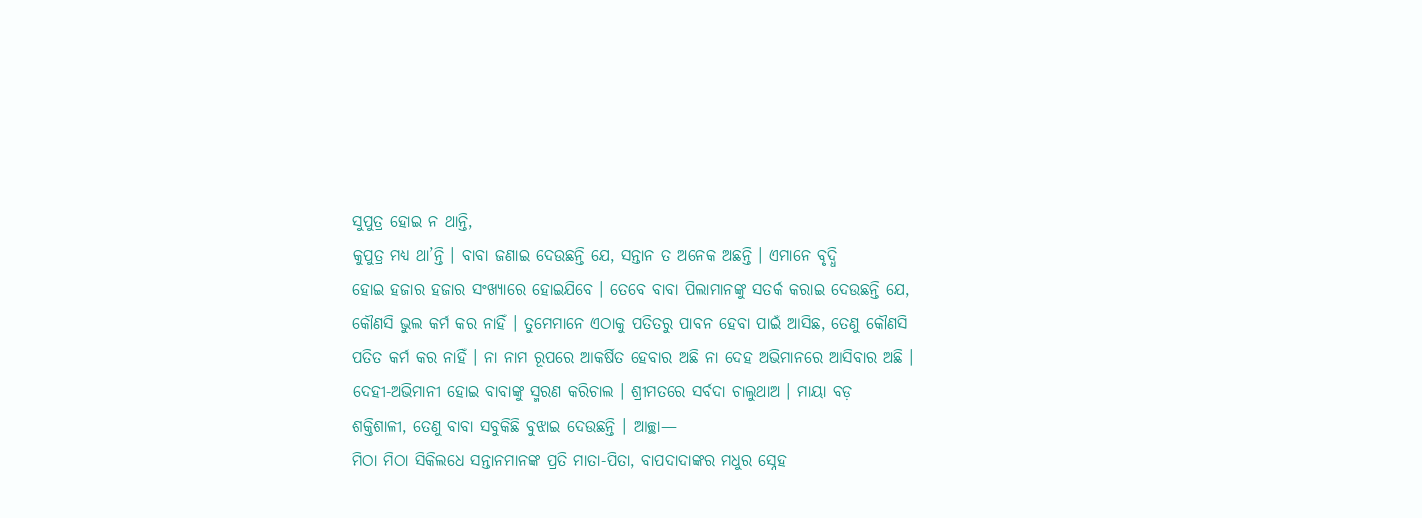ସୁପୁତ୍ର ହୋଇ ନ ଥାନ୍ତି,
କୁପୁତ୍ର ମଧ୍ୟ ଥା’ନ୍ତି । ବାବା ଜଣାଇ ଦେଉଛନ୍ତି ଯେ, ସନ୍ତାନ ତ ଅନେକ ଅଛନ୍ତି । ଏମାନେ ବୃଦ୍ଧି
ହୋଇ ହଜାର ହଜାର ସଂଖ୍ୟାରେ ହୋଇଯିବେ । ତେବେ ବାବା ପିଲାମାନଙ୍କୁ ସତର୍କ କରାଇ ଦେଉଛନ୍ତି ଯେ,
କୌଣସି ଭୁଲ କର୍ମ କର ନାହିଁ । ତୁମେମାନେ ଏଠାକୁ ପତିତରୁ ପାବନ ହେବା ପାଇଁ ଆସିଛ, ତେଣୁ କୌଣସି
ପତିତ କର୍ମ କର ନାହିଁ । ନା ନାମ ରୂପରେ ଆକର୍ଷିତ ହେବାର ଅଛି ନା ଦେହ ଅଭିମାନରେ ଆସିବାର ଅଛି ।
ଦେହୀ-ଅଭିମାନୀ ହୋଇ ବାବାଙ୍କୁ ସ୍ମରଣ କରିଚାଲ । ଶ୍ରୀମତରେ ସର୍ବଦା ଚାଲୁଥାଅ । ମାୟା ବଡ଼
ଶକ୍ତିଶାଳୀ, ତେଣୁ ବାବା ସବୁକିଛି ବୁଝାଇ ଦେଉଛନ୍ତି । ଆଚ୍ଛା—
ମିଠା ମିଠା ସିକିଲଧେ ସନ୍ତାନମାନଙ୍କ ପ୍ରତି ମାତା-ପିତା, ବାପଦାଦାଙ୍କର ମଧୁର ସ୍ନେହ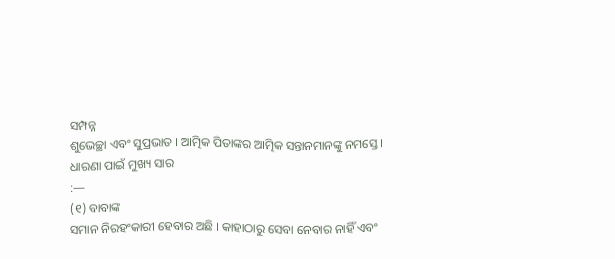ସମ୍ପନ୍ନ
ଶୁଭେଚ୍ଛା ଏବଂ ସୁପ୍ରଭାତ । ଆତ୍ମିକ ପିତାଙ୍କର ଆତ୍ମିକ ସନ୍ତାନମାନଙ୍କୁ ନମସ୍ତେ ।
ଧାରଣା ପାଇଁ ମୁଖ୍ୟ ସାର
:—
(୧) ବାବାଙ୍କ
ସମାନ ନିରହଂକାରୀ ହେବାର ଅଛି । କାହାଠାରୁ ସେବା ନେବାର ନାହିଁ ଏବଂ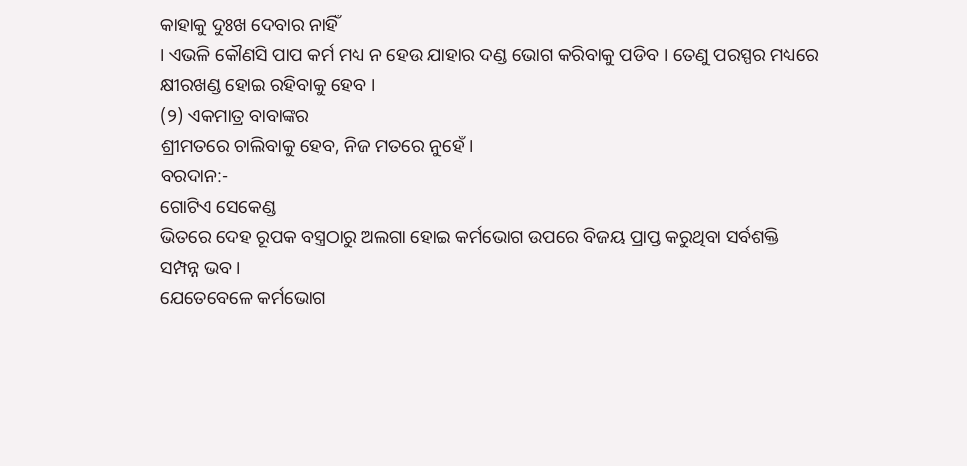କାହାକୁ ଦୁଃଖ ଦେବାର ନାହିଁ
। ଏଭଳି କୌଣସି ପାପ କର୍ମ ମଧ୍ୟ ନ ହେଉ ଯାହାର ଦଣ୍ଡ ଭୋଗ କରିବାକୁ ପଡିବ । ତେଣୁ ପରସ୍ପର ମଧ୍ୟରେ
କ୍ଷୀରଖଣ୍ଡ ହୋଇ ରହିବାକୁ ହେବ ।
(୨) ଏକମାତ୍ର ବାବାଙ୍କର
ଶ୍ରୀମତରେ ଚାଲିବାକୁ ହେବ, ନିଜ ମତରେ ନୁହେଁ ।
ବରଦାନ:-
ଗୋଟିଏ ସେକେଣ୍ଡ
ଭିତରେ ଦେହ ରୂପକ ବସ୍ତ୍ରଠାରୁ ଅଲଗା ହୋଇ କର୍ମଭୋଗ ଉପରେ ବିଜୟ ପ୍ରାପ୍ତ କରୁଥିବା ସର୍ବଶକ୍ତି
ସମ୍ପନ୍ନ ଭବ ।
ଯେତେବେଳେ କର୍ମଭୋଗ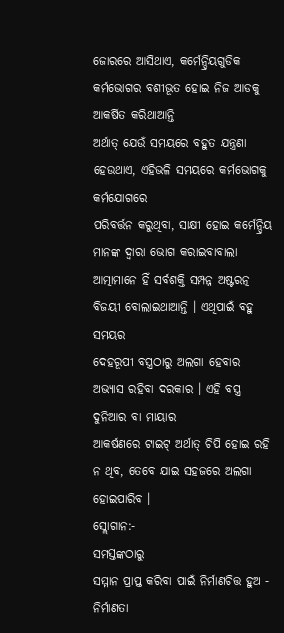ଜୋରରେ ଆସିଥାଏ, କର୍ମେନ୍ଦ୍ରିୟଗୁଡିକ କର୍ମଭୋଗର ବଶୀଭୂତ ହୋଇ ନିଜ ଆଡକୁ ଆକର୍ଷିତ କରିଥାଆନ୍ତି
ଅର୍ଥାତ୍ ଯେଉଁ ସମୟରେ ବହୁତ ଯନ୍ତ୍ରଣା ହେଉଥାଏ, ଏହିଭଳି ସମୟରେ କର୍ମଭୋଗକୁ କର୍ମଯୋଗରେ
ପରିବର୍ତ୍ତନ କରୁଥିବା, ସାକ୍ଷୀ ହୋଇ କର୍ମେନ୍ଦ୍ରିୟ ମାନଙ୍କ ଦ୍ୱାରା ଭୋଗ କରାଇବାବାଲା
ଆତ୍ମାମାନେ ହିଁ ସର୍ବଶକ୍ତି ସମ୍ପନ୍ନ ଅଷ୍ଟରତ୍ନ ବିଜୟୀ ବୋଲାଇଥାଆନ୍ତି । ଏଥିପାଇଁ ବହୁ ସମୟର
ଦେହରୂପୀ ବସ୍ତ୍ରଠାରୁ ଅଲଗା ହେବାର ଅଭ୍ୟାସ ରହିବା ଦରକାର । ଏହି ବସ୍ତ୍ର ଦୁନିଆର ବା ମାୟାର
ଆକର୍ଷଣରେ ଟାଇଟ୍ ଅର୍ଥାତ୍ ଚିପି ହୋଇ ରହି ନ ଥିବ, ତେବେ ଯାଇ ସହଜରେ ଅଲଗା ହୋଇପାରିବ ।
ସ୍ଲୋଗାନ:-
ସମସ୍ତଙ୍କଠାରୁ
ସମ୍ମାନ ପ୍ରାପ୍ତ କରିବା ପାଇଁ ନିର୍ମାଣଚିତ୍ତ ହୁଅ - ନିର୍ମାଣତା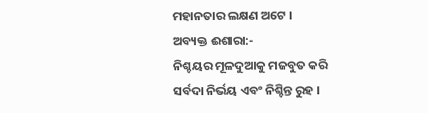ମହାନତାର ଲକ୍ଷଣ ଅଟେ ।
ଅବ୍ୟକ୍ତ ଈଶାରା:-
ନିଶ୍ଚୟର ମୂଳଦୁଆକୁ ମଜବୁତ କରି ସର୍ବଦା ନିର୍ଭୟ ଏବଂ ନିଶ୍ଚିନ୍ତ ରୁହ ।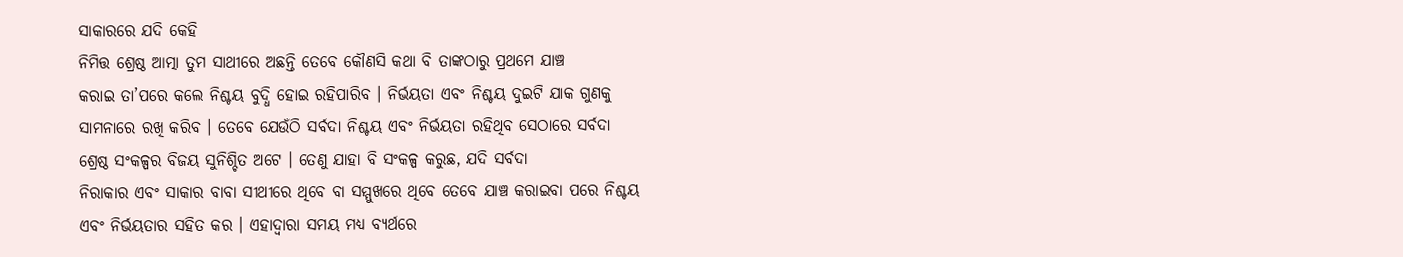ସାକାରରେ ଯଦି କେହି
ନିମିତ୍ତ ଶ୍ରେଷ୍ଠ ଆତ୍ମା ତୁମ ସାଥୀରେ ଅଛନ୍ତି ତେବେ କୌଣସି କଥା ବି ତାଙ୍କଠାରୁ ପ୍ରଥମେ ଯାଞ୍ଚ
କରାଇ ତା’ପରେ କଲେ ନିଶ୍ଚୟ ବୁଦ୍ଧି ହୋଇ ରହିପାରିବ । ନିର୍ଭୟତା ଏବଂ ନିଶ୍ଚୟ ଦୁଇଟି ଯାକ ଗୁଣକୁ
ସାମନାରେ ରଖି କରିବ । ତେବେ ଯେଉଁଠି ସର୍ବଦା ନିଶ୍ଚୟ ଏବଂ ନିର୍ଭୟତା ରହିଥିବ ସେଠାରେ ସର୍ବଦା
ଶ୍ରେଷ୍ଠ ସଂକଳ୍ପର ବିଜୟ ସୁନିଶ୍ଚିତ ଅଟେ । ତେଣୁ ଯାହା ବି ସଂକଳ୍ପ କରୁଛ, ଯଦି ସର୍ବଦା
ନିରାକାର ଏବଂ ସାକାର ବାବା ସୀଥୀରେ ଥିବେ ବା ସମ୍ମୁଖରେ ଥିବେ ତେବେ ଯାଞ୍ଚ କରାଇବା ପରେ ନିଶ୍ଚୟ
ଏବଂ ନିର୍ଭୟତାର ସହିତ କର । ଏହାଦ୍ୱାରା ସମୟ ମଧ୍ୟ ବ୍ୟର୍ଥରେ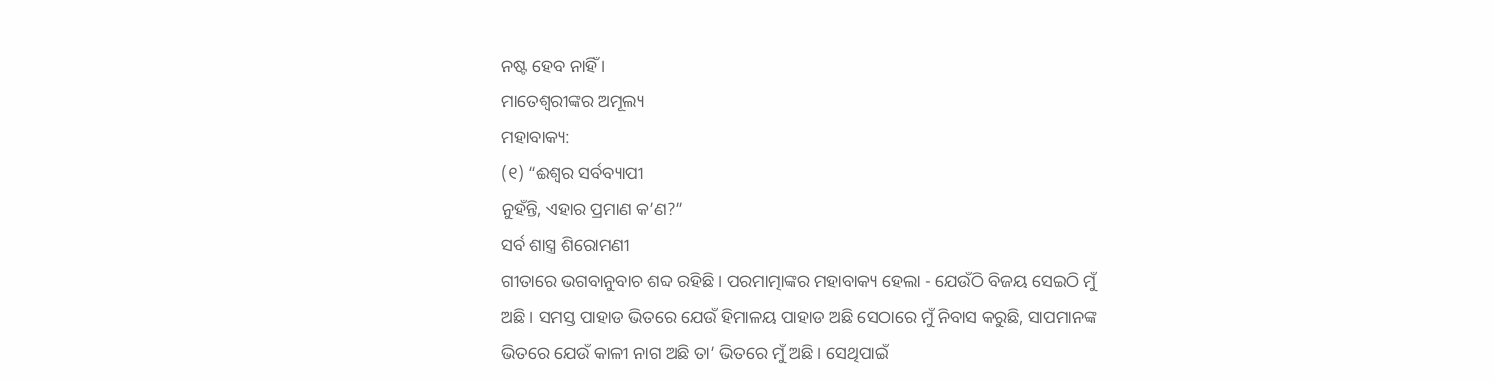ନଷ୍ଟ ହେବ ନାହିଁ ।
ମାତେଶ୍ୱରୀଙ୍କର ଅମୂଲ୍ୟ
ମହାବାକ୍ୟ:
(୧) “ଈଶ୍ୱର ସର୍ବବ୍ୟାପୀ
ନୁହଁନ୍ତି, ଏହାର ପ୍ରମାଣ କ’ଣ?”
ସର୍ବ ଶାସ୍ତ୍ର ଶିରୋମଣୀ
ଗୀତାରେ ଭଗବାନୁବାଚ ଶବ୍ଦ ରହିଛି । ପରମାତ୍ମାଙ୍କର ମହାବାକ୍ୟ ହେଲା - ଯେଉଁଠି ବିଜୟ ସେଇଠି ମୁଁ
ଅଛି । ସମସ୍ତ ପାହାଡ ଭିତରେ ଯେଉଁ ହିମାଳୟ ପାହାଡ ଅଛି ସେଠାରେ ମୁଁ ନିବାସ କରୁଛି, ସାପମାନଙ୍କ
ଭିତରେ ଯେଉଁ କାଳୀ ନାଗ ଅଛି ତା’ ଭିତରେ ମୁଁ ଅଛି । ସେଥିପାଇଁ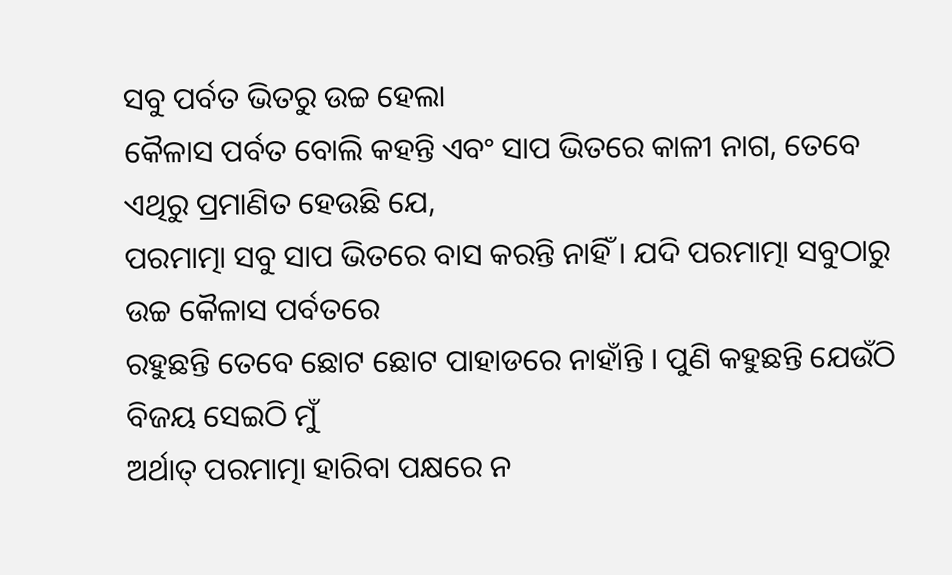ସବୁ ପର୍ବତ ଭିତରୁ ଉଚ୍ଚ ହେଲା
କୈଳାସ ପର୍ବତ ବୋଲି କହନ୍ତି ଏବଂ ସାପ ଭିତରେ କାଳୀ ନାଗ, ତେବେ ଏଥିରୁ ପ୍ରମାଣିତ ହେଉଛି ଯେ,
ପରମାତ୍ମା ସବୁ ସାପ ଭିତରେ ବାସ କରନ୍ତି ନାହିଁ । ଯଦି ପରମାତ୍ମା ସବୁଠାରୁ ଉଚ୍ଚ କୈଳାସ ପର୍ବତରେ
ରହୁଛନ୍ତି ତେବେ ଛୋଟ ଛୋଟ ପାହାଡରେ ନାହାଁନ୍ତି । ପୁଣି କହୁଛନ୍ତି ଯେଉଁଠି ବିଜୟ ସେଇଠି ମୁଁ
ଅର୍ଥାତ୍ ପରମାତ୍ମା ହାରିବା ପକ୍ଷରେ ନ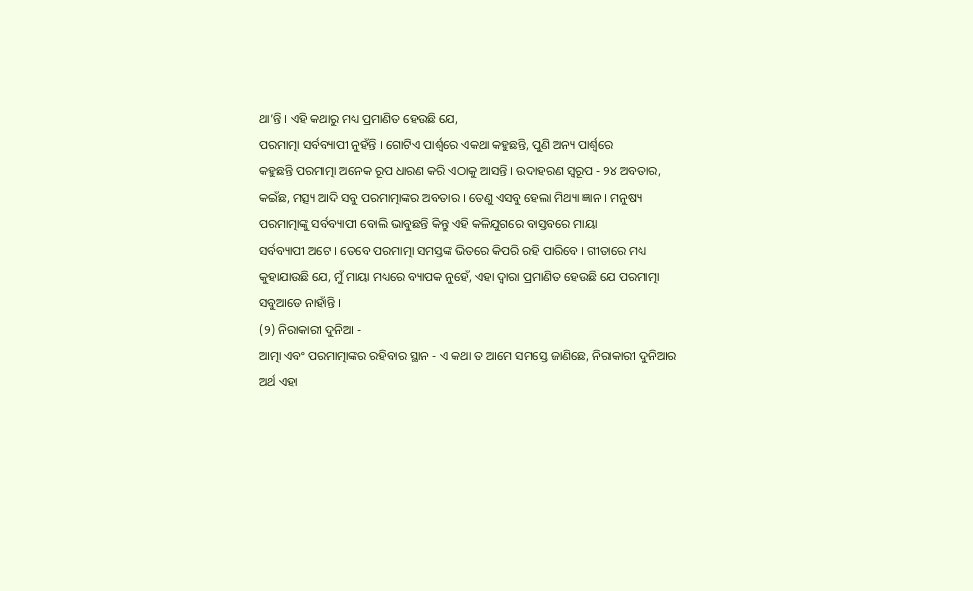ଥା’ନ୍ତି । ଏହି କଥାରୁ ମଧ୍ୟ ପ୍ରମାଣିତ ହେଉଛି ଯେ,
ପରମାତ୍ମା ସର୍ବବ୍ୟାପୀ ନୁହଁନ୍ତି । ଗୋଟିଏ ପାର୍ଶ୍ଵରେ ଏକଥା କହୁଛନ୍ତି, ପୁଣି ଅନ୍ୟ ପାର୍ଶ୍ଵରେ
କହୁଛନ୍ତି ପରମାତ୍ମା ଅନେକ ରୂପ ଧାରଣ କରି ଏଠାକୁ ଆସନ୍ତି । ଉଦାହରଣ ସ୍ୱରୂପ - ୨୪ ଅବତାର,
କଇଁଛ, ମତ୍ସ୍ୟ ଆଦି ସବୁ ପରମାତ୍ମାଙ୍କର ଅବତାର । ତେଣୁ ଏସବୁ ହେଲା ମିଥ୍ୟା ଜ୍ଞାନ । ମନୁଷ୍ୟ
ପରମାତ୍ମାଙ୍କୁ ସର୍ବବ୍ୟାପୀ ବୋଲି ଭାବୁଛନ୍ତି କିନ୍ତୁ ଏହି କଳିଯୁଗରେ ବାସ୍ତବରେ ମାୟା
ସର୍ବବ୍ୟାପୀ ଅଟେ । ତେବେ ପରମାତ୍ମା ସମସ୍ତଙ୍କ ଭିତରେ କିପରି ରହି ପାରିବେ । ଗୀତାରେ ମଧ୍ୟ
କୁହାଯାଉଛି ଯେ, ମୁଁ ମାୟା ମଧ୍ୟରେ ବ୍ୟାପକ ନୁହେଁ, ଏହା ଦ୍ୱାରା ପ୍ରମାଣିତ ହେଉଛି ଯେ ପରମାତ୍ମା
ସବୁଆଡେ ନାହାଁନ୍ତି ।
(୨) ନିରାକାରୀ ଦୁନିଆ -
ଆତ୍ମା ଏବଂ ପରମାତ୍ମାଙ୍କର ରହିବାର ସ୍ଥାନ - ଏ କଥା ତ ଆମେ ସମସ୍ତେ ଜାଣିଛେ, ନିରାକାରୀ ଦୁନିଆର
ଅର୍ଥ ଏହା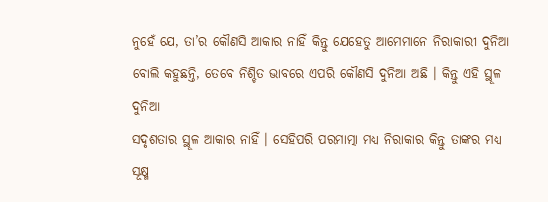ନୁହେଁ ଯେ, ତା’ର କୌଣସି ଆକାର ନାହିଁ କିନ୍ତୁ ଯେହେତୁ ଆମେମାନେ ନିରାକାରୀ ଦୁନିଆ
ବୋଲି କହୁଛନ୍ତି, ତେବେ ନିଶ୍ଚିତ ଭାବରେ ଏପରି କୌଣସି ଦୁନିଆ ଅଛି । କିନ୍ତୁ ଏହି ସ୍ଥୂଳ ଦୁନିଆ
ସଦୃଶତାର ସ୍ଥୂଳ ଆକାର ନାହିଁ । ସେହିପରି ପରମାତ୍ମା ମଧ୍ୟ ନିରାକାର କିନ୍ତୁ ତାଙ୍କର ମଧ୍ୟ
ସୂକ୍ଷ୍ମ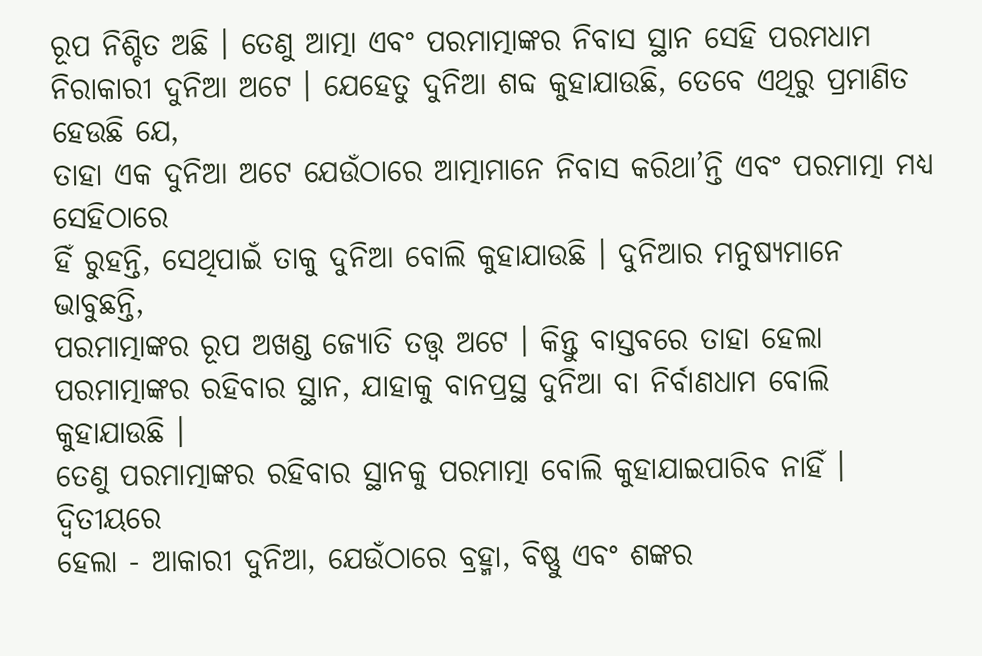ରୂପ ନିଶ୍ଚିତ ଅଛି । ତେଣୁ ଆତ୍ମା ଏବଂ ପରମାତ୍ମାଙ୍କର ନିବାସ ସ୍ଥାନ ସେହି ପରମଧାମ
ନିରାକାରୀ ଦୁନିଆ ଅଟେ । ଯେହେତୁ ଦୁନିଆ ଶବ୍ଦ କୁହାଯାଉଛି, ତେବେ ଏଥିରୁ ପ୍ରମାଣିତ ହେଉଛି ଯେ,
ତାହା ଏକ ଦୁନିଆ ଅଟେ ଯେଉଁଠାରେ ଆତ୍ମାମାନେ ନିବାସ କରିଥା’ନ୍ତି ଏବଂ ପରମାତ୍ମା ମଧ୍ୟ ସେହିଠାରେ
ହିଁ ରୁହନ୍ତି, ସେଥିପାଇଁ ତାକୁ ଦୁନିଆ ବୋଲି କୁହାଯାଉଛି । ଦୁନିଆର ମନୁଷ୍ୟମାନେ ଭାବୁଛନ୍ତି,
ପରମାତ୍ମାଙ୍କର ରୂପ ଅଖଣ୍ଡ ଜ୍ୟୋତି ତତ୍ତ୍ୱ ଅଟେ । କିନ୍ତୁ ବାସ୍ତବରେ ତାହା ହେଲା
ପରମାତ୍ମାଙ୍କର ରହିବାର ସ୍ଥାନ, ଯାହାକୁ ବାନପ୍ରସ୍ଥ ଦୁନିଆ ବା ନିର୍ବାଣଧାମ ବୋଲି କୁହାଯାଉଛି ।
ତେଣୁ ପରମାତ୍ମାଙ୍କର ରହିବାର ସ୍ଥାନକୁ ପରମାତ୍ମା ବୋଲି କୁହାଯାଇପାରିବ ନାହିଁ । ଦ୍ୱିତୀୟରେ
ହେଲା - ଆକାରୀ ଦୁନିଆ, ଯେଉଁଠାରେ ବ୍ରହ୍ମା, ବିଷ୍ଣୁ ଏବଂ ଶଙ୍କର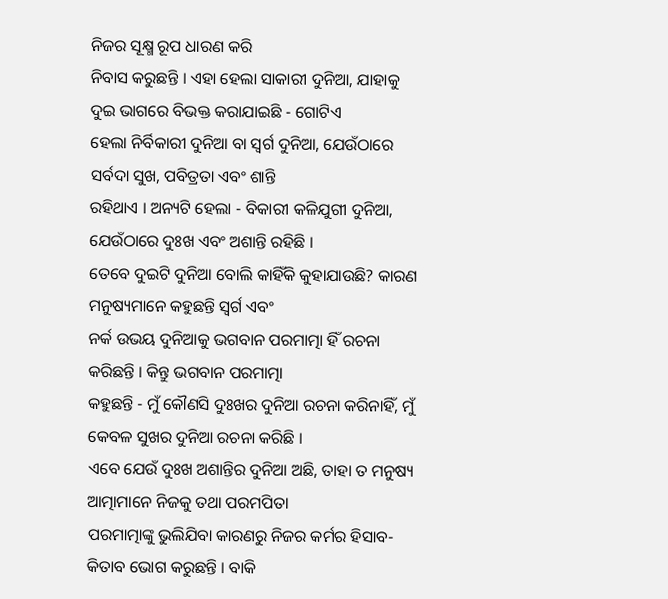ନିଜର ସୂକ୍ଷ୍ମ ରୂପ ଧାରଣ କରି
ନିବାସ କରୁଛନ୍ତି । ଏହା ହେଲା ସାକାରୀ ଦୁନିଆ, ଯାହାକୁ ଦୁଇ ଭାଗରେ ବିଭକ୍ତ କରାଯାଇଛି - ଗୋଟିଏ
ହେଲା ନିର୍ବିକାରୀ ଦୁନିଆ ବା ସ୍ୱର୍ଗ ଦୁନିଆ, ଯେଉଁଠାରେ ସର୍ବଦା ସୁଖ, ପବିତ୍ରତା ଏବଂ ଶାନ୍ତି
ରହିଥାଏ । ଅନ୍ୟଟି ହେଲା - ବିକାରୀ କଳିଯୁଗୀ ଦୁନିଆ, ଯେଉଁଠାରେ ଦୁଃଖ ଏବଂ ଅଶାନ୍ତି ରହିଛି ।
ତେବେ ଦୁଇଟି ଦୁନିଆ ବୋଲି କାହିଁକି କୁହାଯାଉଛି? କାରଣ ମନୁଷ୍ୟମାନେ କହୁଛନ୍ତି ସ୍ୱର୍ଗ ଏବଂ
ନର୍କ ଉଭୟ ଦୁନିଆକୁ ଭଗବାନ ପରମାତ୍ମା ହିଁ ରଚନା କରିଛନ୍ତି । କିନ୍ତୁ ଭଗବାନ ପରମାତ୍ମା
କହୁଛନ୍ତି - ମୁଁ କୌଣସି ଦୁଃଖର ଦୁନିଆ ରଚନା କରିନାହିଁ, ମୁଁ କେବଳ ସୁଖର ଦୁନିଆ ରଚନା କରିଛି ।
ଏବେ ଯେଉଁ ଦୁଃଖ ଅଶାନ୍ତିର ଦୁନିଆ ଅଛି, ତାହା ତ ମନୁଷ୍ୟ ଆତ୍ମାମାନେ ନିଜକୁ ତଥା ପରମପିତା
ପରମାତ୍ମାଙ୍କୁ ଭୁଲିଯିବା କାରଣରୁ ନିଜର କର୍ମର ହିସାବ-କିତାବ ଭୋଗ କରୁଛନ୍ତି । ବାକି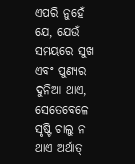ଏପରି ନୁହେଁ
ଯେ, ଯେଉଁ ସମୟରେ ସୁଖ ଏବଂ ପୁଣ୍ୟର ଦୁନିଆ ଥାଏ, ସେତେବେଳେ ସୃଷ୍ଟି ଚାଲୁ ନ ଥାଏ ଅର୍ଥାତ୍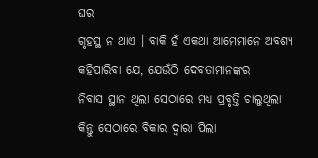ଘର
ଗୃହସ୍ଥ ନ ଥାଏ । ବାକି ହଁ ଏକଥା ଆମେମାନେ ଅବଶ୍ୟ କହିପାରିବା ଯେ, ଯେଉଁଠି ଦେବତାମାନଙ୍କର
ନିବାସ ସ୍ଥାନ ଥିଲା ସେଠାରେ ମଧ୍ୟ ପ୍ରବୃତ୍ତି ଚାଲୁଥିଲା କିନ୍ତୁ ସେଠାରେ ବିକାର ଦ୍ୱାରା ପିଲା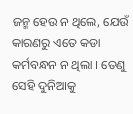ଜନ୍ମ ହେଉ ନ ଥିଲେ, ଯେଉଁ କାରଣରୁ ଏତେ କଡା କର୍ମବନ୍ଧନ ନ ଥିଲା । ତେଣୁ ସେହି ଦୁନିଆକୁ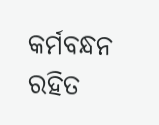କର୍ମବନ୍ଧନ ରହିତ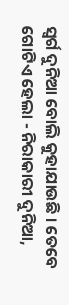ସ୍ୱର୍ଗ ଦୁନିଆ ବୋଲି କୁହାଯାଉଛି । ତେବେ ଗୋଟିଏ ହେଲା - ନିରାକାରୀ ଦୁନିଆ,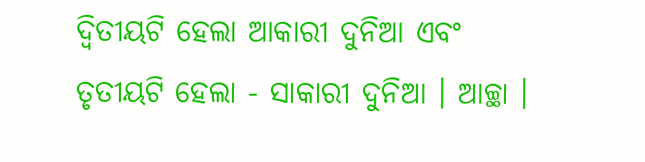ଦ୍ୱିତୀୟଟି ହେଲା ଆକାରୀ ଦୁନିଆ ଏବଂ ତୃତୀୟଟି ହେଲା - ସାକାରୀ ଦୁନିଆ । ଆଚ୍ଛା ।